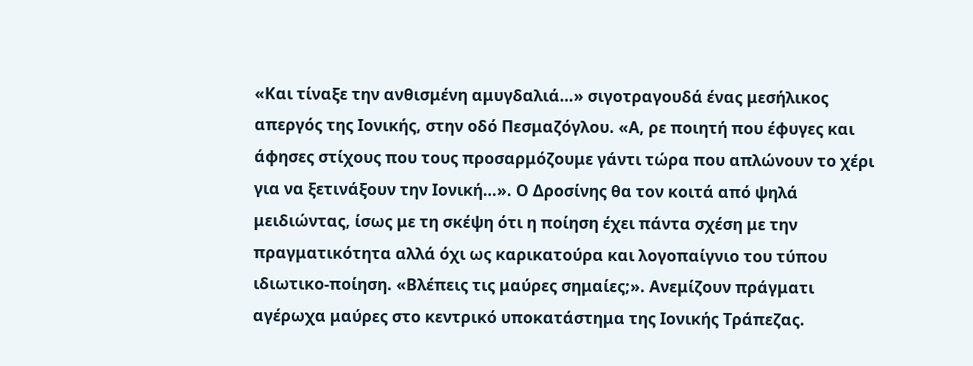«Και τίναξε την ανθισμένη αμυγδαλιά…» σιγοτραγουδά ένας μεσήλικος απεργός της Ιονικής, στην οδό Πεσμαζόγλου. «Α, ρε ποιητή που έφυγες και άφησες στίχους που τους προσαρμόζουμε γάντι τώρα που απλώνουν το χέρι για να ξετινάξουν την Ιονική…». Ο Δροσίνης θα τον κοιτά από ψηλά μειδιώντας, ίσως με τη σκέψη ότι η ποίηση έχει πάντα σχέση με την πραγματικότητα αλλά όχι ως καρικατούρα και λογοπαίγνιο του τύπου ιδιωτικο-ποίηση. «Βλέπεις τις μαύρες σημαίες;». Ανεμίζουν πράγματι αγέρωχα μαύρες στο κεντρικό υποκατάστημα της Ιονικής Τράπεζας.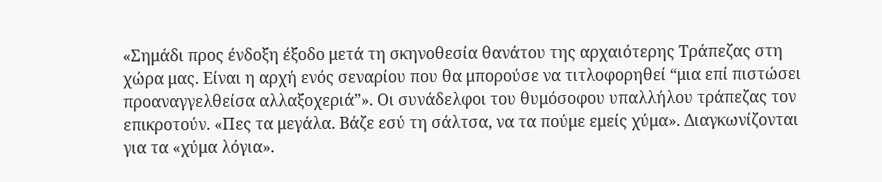«Σημάδι προς ένδοξη έξοδο μετά τη σκηνοθεσία θανάτου της αρχαιότερης Τράπεζας στη χώρα μας. Είναι η αρχή ενός σεναρίου που θα μπορούσε να τιτλοφορηθεί “μια επί πιστώσει προαναγγελθείσα αλλαξοχεριά”». Οι συνάδελφοι του θυμόσοφου υπαλλήλου τράπεζας τον επικροτούν. «Πες τα μεγάλα. Βάζε εσύ τη σάλτσα, να τα πούμε εμείς χύμα». Διαγκωνίζονται για τα «χύμα λόγια».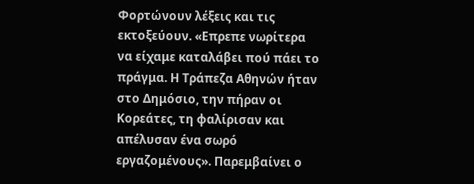Φορτώνουν λέξεις και τις εκτοξεύουν. «Επρεπε νωρίτερα να είχαμε καταλάβει πού πάει το πράγμα. Η Τράπεζα Αθηνών ήταν στο Δημόσιο, την πήραν οι Κορεάτες, τη φαλίρισαν και απέλυσαν ένα σωρό εργαζομένους». Παρεμβαίνει ο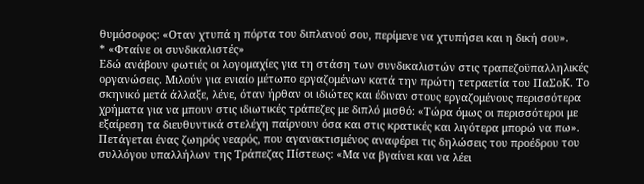θυμόσοφος: «Οταν χτυπά η πόρτα του διπλανού σου, περίμενε να χτυπήσει και η δική σου».
* «Φταίνε οι συνδικαλιστές»
Εδώ ανάβουν φωτιές οι λογομαχίες για τη στάση των συνδικαλιστών στις τραπεζοϋπαλληλικές οργανώσεις. Μιλούν για ενιαίο μέτωπο εργαζομένων κατά την πρώτη τετραετία του ΠαΣοΚ. Το σκηνικό μετά άλλαξε, λένε, όταν ήρθαν οι ιδιώτες και έδιναν στους εργαζομένους περισσότερα χρήματα για να μπουν στις ιδιωτικές τράπεζες με διπλό μισθό: «Τώρα όμως οι περισσότεροι με εξαίρεση τα διευθυντικά στελέχη παίρνουν όσα και στις κρατικές και λιγότερα μπορώ να πω». Πετάγεται ένας ζωηρός νεαρός, που αγανακτισμένος αναφέρει τις δηλώσεις του προέδρου του συλλόγου υπαλλήλων της Τράπεζας Πίστεως: «Μα να βγαίνει και να λέει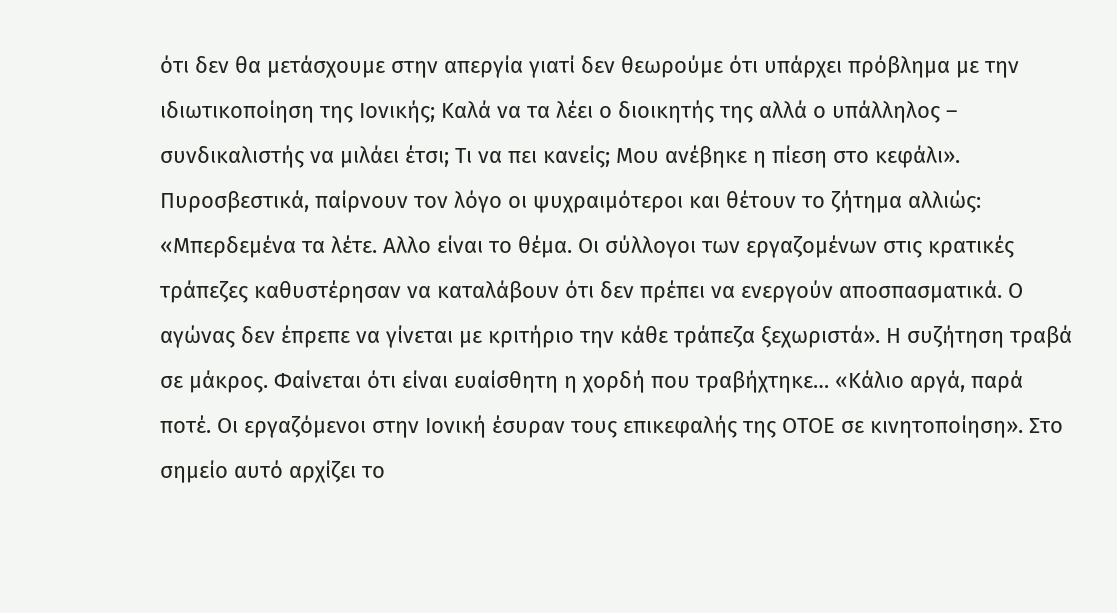ότι δεν θα μετάσχουμε στην απεργία γιατί δεν θεωρούμε ότι υπάρχει πρόβλημα με την ιδιωτικοποίηση της Ιονικής; Καλά να τα λέει ο διοικητής της αλλά ο υπάλληλος – συνδικαλιστής να μιλάει έτσι; Τι να πει κανείς; Μου ανέβηκε η πίεση στο κεφάλι».
Πυροσβεστικά, παίρνουν τον λόγο οι ψυχραιμότεροι και θέτουν το ζήτημα αλλιώς: «Μπερδεμένα τα λέτε. Αλλο είναι το θέμα. Οι σύλλογοι των εργαζομένων στις κρατικές τράπεζες καθυστέρησαν να καταλάβουν ότι δεν πρέπει να ενεργούν αποσπασματικά. Ο αγώνας δεν έπρεπε να γίνεται με κριτήριο την κάθε τράπεζα ξεχωριστά». Η συζήτηση τραβά σε μάκρος. Φαίνεται ότι είναι ευαίσθητη η χορδή που τραβήχτηκε… «Κάλιο αργά, παρά ποτέ. Οι εργαζόμενοι στην Ιονική έσυραν τους επικεφαλής της ΟΤΟΕ σε κινητοποίηση». Στο σημείο αυτό αρχίζει το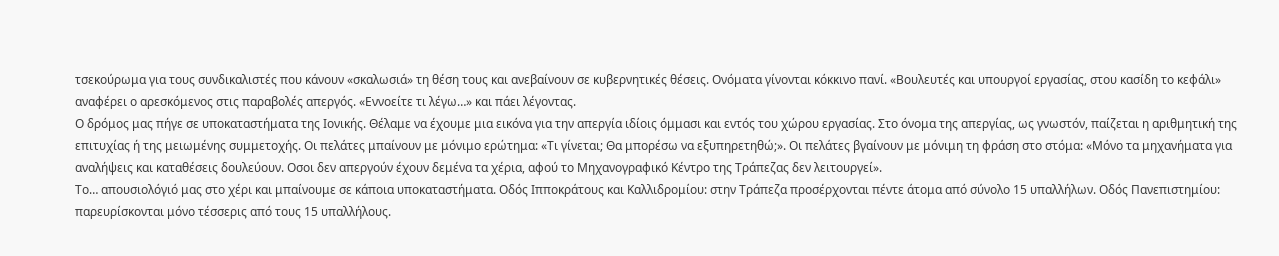τσεκούρωμα για τους συνδικαλιστές που κάνουν «σκαλωσιά» τη θέση τους και ανεβαίνουν σε κυβερνητικές θέσεις. Ονόματα γίνονται κόκκινο πανί. «Βουλευτές και υπουργοί εργασίας, στου κασίδη το κεφάλι» αναφέρει ο αρεσκόμενος στις παραβολές απεργός. «Εννοείτε τι λέγω…» και πάει λέγοντας.
Ο δρόμος μας πήγε σε υποκαταστήματα της Ιονικής. Θέλαμε να έχουμε μια εικόνα για την απεργία ιδίοις όμμασι και εντός του χώρου εργασίας. Στο όνομα της απεργίας, ως γνωστόν, παίζεται η αριθμητική της επιτυχίας ή της μειωμένης συμμετοχής. Οι πελάτες μπαίνουν με μόνιμο ερώτημα: «Τι γίνεται; Θα μπορέσω να εξυπηρετηθώ;». Οι πελάτες βγαίνουν με μόνιμη τη φράση στο στόμα: «Μόνο τα μηχανήματα για αναλήψεις και καταθέσεις δουλεύουν. Οσοι δεν απεργούν έχουν δεμένα τα χέρια, αφού το Μηχανογραφικό Κέντρο της Τράπεζας δεν λειτουργεί».
Το… απουσιολόγιό μας στο χέρι και μπαίνουμε σε κάποια υποκαταστήματα. Οδός Ιπποκράτους και Καλλιδρομίου: στην Τράπεζα προσέρχονται πέντε άτομα από σύνολο 15 υπαλλήλων. Οδός Πανεπιστημίου: παρευρίσκονται μόνο τέσσερις από τους 15 υπαλλήλους.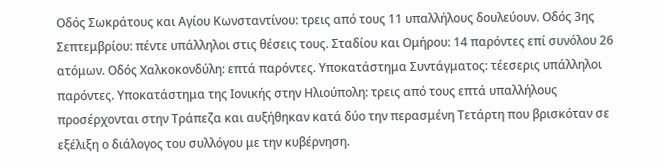Οδός Σωκράτους και Αγίου Κωνσταντίνου: τρεις από τους 11 υπαλλήλους δουλεύουν. Οδός 3ης Σεπτεμβρίου: πέντε υπάλληλοι στις θέσεις τους. Σταδίου και Ομήρου: 14 παρόντες επί συνόλου 26 ατόμων. Οδός Χαλκοκονδύλη: επτά παρόντες. Υποκατάστημα Συντάγματος: τέεσερις υπάλληλοι παρόντες. Υποκατάστημα της Ιονικής στην Ηλιούπολη: τρεις από τους επτά υπαλλήλους προσέρχονται στην Τράπεζα και αυξήθηκαν κατά δύο την περασμένη Τετάρτη που βρισκόταν σε εξέλιξη ο διάλογος του συλλόγου με την κυβέρνηση.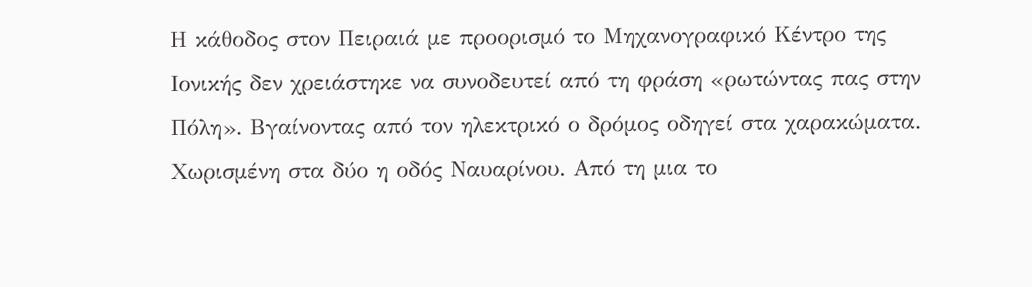Η κάθοδος στον Πειραιά με προορισμό το Μηχανογραφικό Κέντρο της Ιονικής δεν χρειάστηκε να συνοδευτεί από τη φράση «ρωτώντας πας στην Πόλη». Βγαίνοντας από τον ηλεκτρικό ο δρόμος οδηγεί στα χαρακώματα. Χωρισμένη στα δύο η οδός Ναυαρίνου. Από τη μια το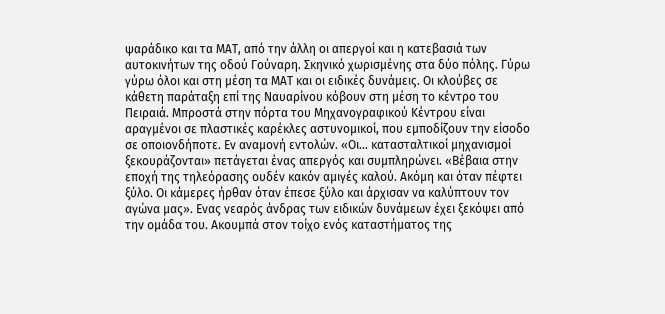ψαράδικο και τα ΜΑΤ, από την άλλη οι απεργοί και η κατεβασιά των αυτοκινήτων της οδού Γούναρη. Σκηνικό χωρισμένης στα δύο πόλης. Γύρω γύρω όλοι και στη μέση τα ΜΑΤ και οι ειδικές δυνάμεις. Οι κλούβες σε κάθετη παράταξη επί της Ναυαρίνου κόβουν στη μέση το κέντρο του Πειραιά. Μπροστά στην πόρτα του Μηχανογραφικού Κέντρου είναι αραγμένοι σε πλαστικές καρέκλες αστυνομικοί, που εμποδίζουν την είσοδο σε οποιονδήποτε. Εν αναμονή εντολών. «Οι… κατασταλτικοί μηχανισμοί ξεκουράζονται» πετάγεται ένας απεργός και συμπληρώνει. «Βέβαια στην εποχή της τηλεόρασης ουδέν κακόν αμιγές καλού. Ακόμη και όταν πέφτει ξύλο. Οι κάμερες ήρθαν όταν έπεσε ξύλο και άρχισαν να καλύπτουν τον αγώνα μας». Ενας νεαρός άνδρας των ειδικών δυνάμεων έχει ξεκόψει από την ομάδα του. Ακουμπά στον τοίχο ενός καταστήματος της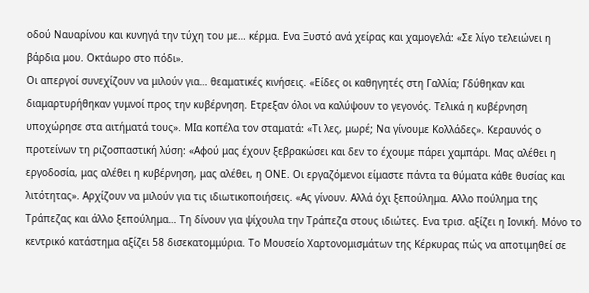οδού Ναυαρίνου και κυνηγά την τύχη του με… κέρμα. Ενα Ξυστό ανά χείρας και χαμογελά: «Σε λίγο τελειώνει η βάρδια μου. Οκτάωρο στο πόδι».
Οι απεργοί συνεχίζουν να μιλούν για… θεαματικές κινήσεις. «Είδες οι καθηγητές στη Γαλλία; Γδύθηκαν και διαμαρτυρήθηκαν γυμνοί προς την κυβέρνηση. Ετρεξαν όλοι να καλύψουν το γεγονός. Τελικά η κυβέρνηση υποχώρησε στα αιτήματά τους». ΜΙα κοπέλα τον σταματά: «Τι λες, μωρέ; Να γίνουμε Κολλάδες». Κεραυνός ο προτείνων τη ριζοσπαστική λύση: «Αφού μας έχουν ξεβρακώσει και δεν το έχουμε πάρει χαμπάρι. Μας αλέθει η εργοδοσία, μας αλέθει η κυβέρνηση, μας αλέθει, η ΟΝΕ. Οι εργαζόμενοι είμαστε πάντα τα θύματα κάθε θυσίας και λιτότητας». Αρχίζουν να μιλούν για τις ιδιωτικοποιήσεις. «Ας γίνουν. Αλλά όχι ξεπούλημα. Αλλο πούλημα της Τράπεζας και άλλο ξεπούλημα… Τη δίνουν για ψίχουλα την Τράπεζα στους ιδιώτες. Ενα τρισ. αξίζει η Ιονική. Μόνο το κεντρικό κατάστημα αξίζει 58 δισεκατομμύρια. Το Μουσείο Χαρτονομισμάτων της Κέρκυρας πώς να αποτιμηθεί σε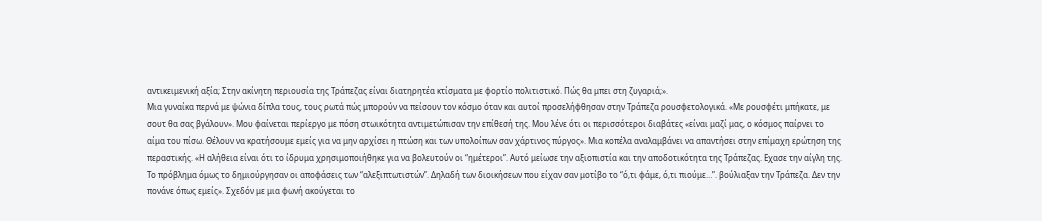αντικειμενική αξία; Στην ακίνητη περιουσία της Τράπεζας είναι διατηρητέα κτίσματα με φορτίο πολιτιστικό. Πώς θα μπει στη ζυγαριά;».
Μια γυναίκα περνά με ψώνια δίπλα τους, τους ρωτά πώς μπορούν να πείσουν τον κόσμο όταν και αυτοί προσελήφθησαν στην Τράπεζα ρουσφετολογικά. «Με ρουσφέτι μπήκατε, με σουτ θα σας βγάλουν». Μου φαίνεται περίεργο με πόση στωικότητα αντιμετώπισαν την επίθεσή της. Μου λένε ότι οι περισσότεροι διαβάτες «είναι μαζί μας, ο κόσμος παίρνει το αίμα του πίσω. Θέλουν να κρατήσουμε εμείς για να μην αρχίσει η πτώση και των υπολοίπων σαν χάρτινος πύργος». Μια κοπέλα αναλαμβάνει να απαντήσει στην επίμαχη ερώτηση της περαστικής. «Η αλήθεια είναι ότι το ίδρυμα χρησιμοποιήθηκε για να βολευτούν οι “ημέτεροι”. Αυτό μείωσε την αξιοπιστία και την αποδοτικότητα της Τράπεζας. Εχασε την αίγλη της. Το πρόβλημα όμως το δημιούργησαν οι αποφάσεις των “αλεξιπτωτιστών”. Δηλαδή των διοικήσεων που είχαν σαν μοτίβο το “ό,τι φάμε, ό,τι πιούμε…”. βούλιαξαν την Τράπεζα. Δεν την πονάνε όπως εμείς». Σχεδόν με μια φωνή ακούγεται το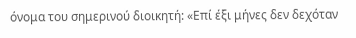όνομα του σημερινού διοικητή: «Επί έξι μήνες δεν δεχόταν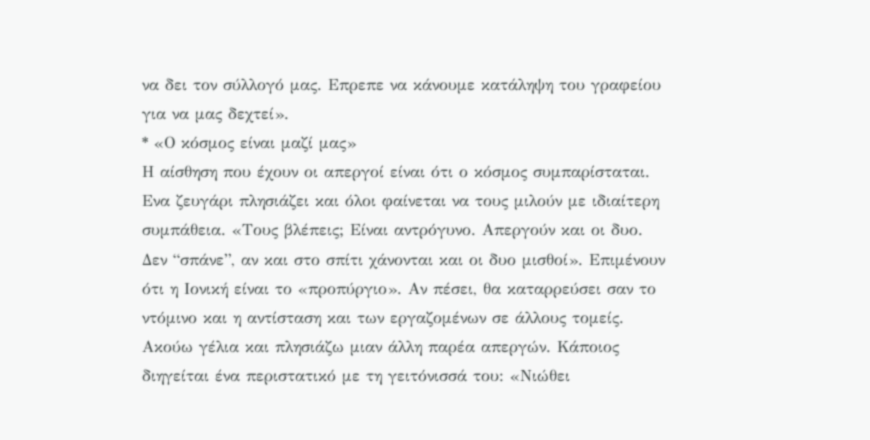να δει τον σύλλογό μας. Επρεπε να κάνουμε κατάληψη του γραφείου για να μας δεχτεί».
* «Ο κόσμος είναι μαζί μας»
Η αίσθηση που έχουν οι απεργοί είναι ότι ο κόσμος συμπαρίσταται. Ενα ζευγάρι πλησιάζει και όλοι φαίνεται να τους μιλούν με ιδιαίτερη συμπάθεια. «Τους βλέπεις; Είναι αντρόγυνο. Απεργούν και οι δυο. Δεν “σπάνε”, αν και στο σπίτι χάνονται και οι δυο μισθοί». Επιμένουν ότι η Ιονική είναι το «προπύργιο». Αν πέσει, θα καταρρεύσει σαν το ντόμινο και η αντίσταση και των εργαζομένων σε άλλους τομείς. Ακούω γέλια και πλησιάζω μιαν άλλη παρέα απεργών. Κάποιος διηγείται ένα περιστατικό με τη γειτόνισσά του: «Νιώθει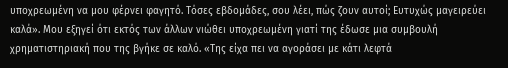υποχρεωμένη να μου φέρνει φαγητό. Τόσες εβδομάδες, σου λέει, πώς ζουν αυτοί; Ευτυχώς μαγειρεύει καλά». Μου εξηγεί ότι εκτός των άλλων νιώθει υποχρεωμένη γιατί της έδωσε μια συμβουλή χρηματιστηριακή που της βγήκε σε καλό. «Της είχα πει να αγοράσει με κάτι λεφτά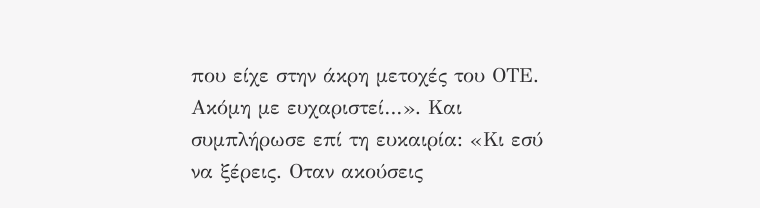που είχε στην άκρη μετοχές του ΟΤΕ. Ακόμη με ευχαριστεί…». Και συμπλήρωσε επί τη ευκαιρία: «Κι εσύ να ξέρεις. Οταν ακούσεις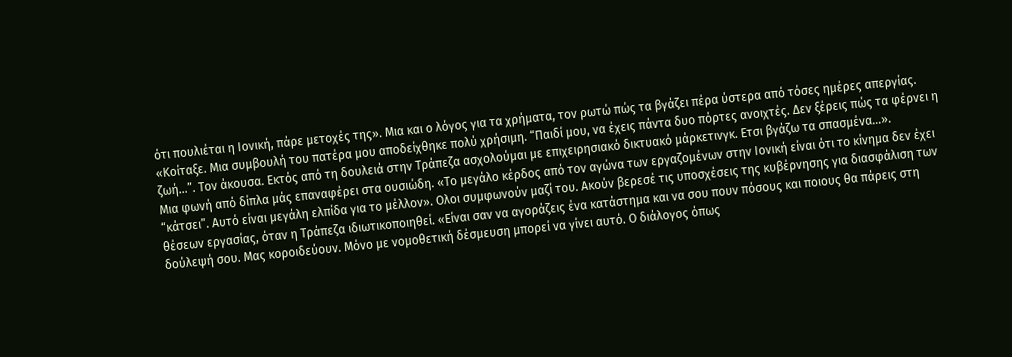ότι πουλιέται η Ιονική, πάρε μετοχές της». Μια και ο λόγος για τα χρήματα, τον ρωτώ πώς τα βγάζει πέρα ύστερα από τόσες ημέρες απεργίας. «Κοίταξε. Μια συμβουλή του πατέρα μου αποδείχθηκε πολύ χρήσιμη. “Παιδί μου, να έχεις πάντα δυο πόρτες ανοιχτές. Δεν ξέρεις πώς τα φέρνει η ζωή…”. Τον άκουσα. Εκτός από τη δουλειά στην Τράπεζα ασχολούμαι με επιχειρησιακό δικτυακό μάρκετινγκ. Ετσι βγάζω τα σπασμένα…».
Μια φωνή από δίπλα μάς επαναφέρει στα ουσιώδη. «Το μεγάλο κέρδος από τον αγώνα των εργαζομένων στην Ιονική είναι ότι το κίνημα δεν έχει “κάτσει”. Αυτό είναι μεγάλη ελπίδα για το μέλλον». Ολοι συμφωνούν μαζί του. Ακούν βερεσέ τις υποσχέσεις της κυβέρνησης για διασφάλιση των θέσεων εργασίας, όταν η Τράπεζα ιδιωτικοποιηθεί. «Είναι σαν να αγοράζεις ένα κατάστημα και να σου πουν πόσους και ποιους θα πάρεις στη δούλεψή σου. Μας κοροιδεύουν. Μόνο με νομοθετική δέσμευση μπορεί να γίνει αυτό. Ο διάλογος όπως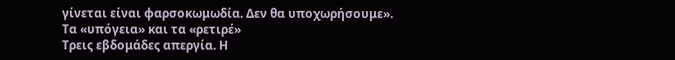γίνεται είναι φαρσοκωμωδία. Δεν θα υποχωρήσουμε».
Τα «υπόγεια» και τα «ρετιρέ»
Τρεις εβδομάδες απεργία. Η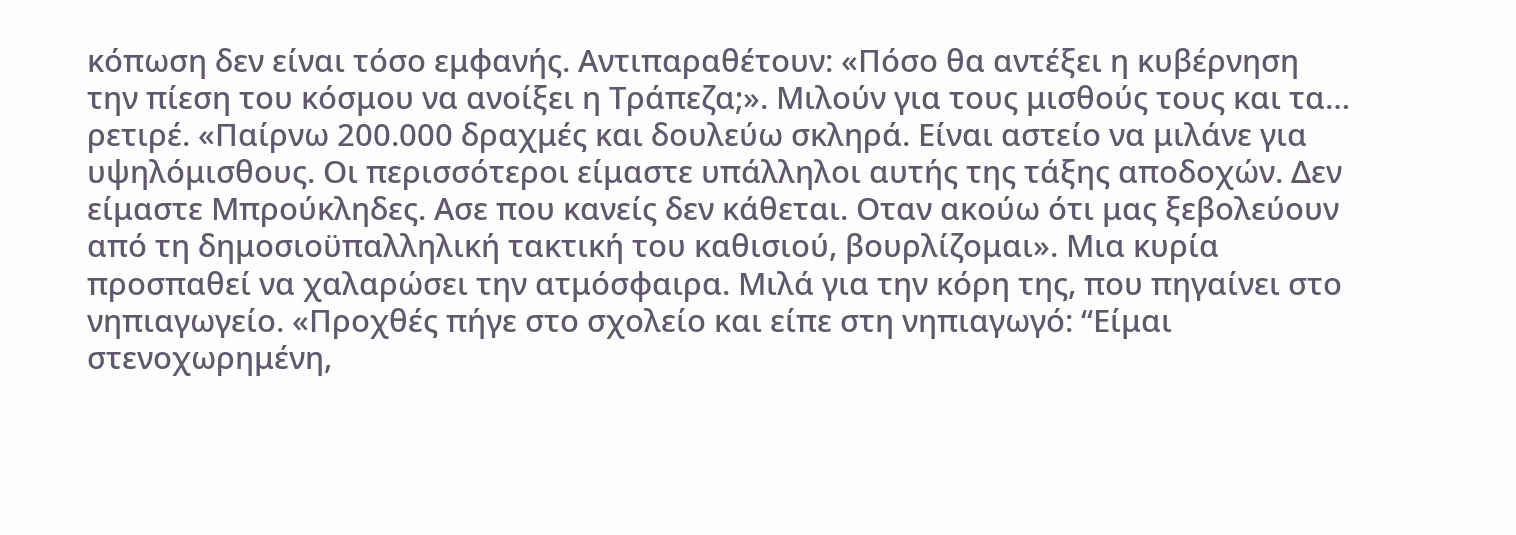κόπωση δεν είναι τόσο εμφανής. Αντιπαραθέτουν: «Πόσο θα αντέξει η κυβέρνηση την πίεση του κόσμου να ανοίξει η Τράπεζα;». Μιλούν για τους μισθούς τους και τα… ρετιρέ. «Παίρνω 200.000 δραχμές και δουλεύω σκληρά. Είναι αστείο να μιλάνε για υψηλόμισθους. Οι περισσότεροι είμαστε υπάλληλοι αυτής της τάξης αποδοχών. Δεν είμαστε Μπρούκληδες. Ασε που κανείς δεν κάθεται. Οταν ακούω ότι μας ξεβολεύουν από τη δημοσιοϋπαλληλική τακτική του καθισιού, βουρλίζομαι». Μια κυρία προσπαθεί να χαλαρώσει την ατμόσφαιρα. Μιλά για την κόρη της, που πηγαίνει στο νηπιαγωγείο. «Προχθές πήγε στο σχολείο και είπε στη νηπιαγωγό: “Είμαι στενοχωρημένη,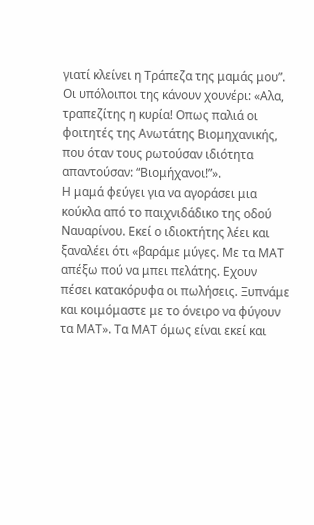γιατί κλείνει η Τράπεζα της μαμάς μου”. Οι υπόλοιποι της κάνουν χουνέρι: «Αλα, τραπεζίτης η κυρία! Οπως παλιά οι φοιτητές της Ανωτάτης Βιομηχανικής, που όταν τους ρωτούσαν ιδιότητα απαντούσαν: “Βιομήχανοι!”».
Η μαμά φεύγει για να αγοράσει μια κούκλα από το παιχνιδάδικο της οδού Ναυαρίνου. Εκεί ο ιδιοκτήτης λέει και ξαναλέει ότι «βαράμε μύγες. Με τα ΜΑΤ απέξω πού να μπει πελάτης. Εχουν πέσει κατακόρυφα οι πωλήσεις. Ξυπνάμε και κοιμόμαστε με το όνειρο να φύγουν τα ΜΑΤ». Τα ΜΑΤ όμως είναι εκεί και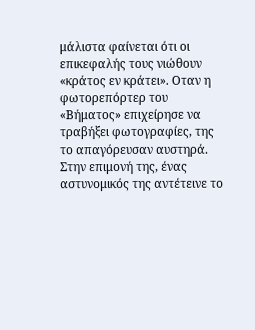μάλιστα φαίνεται ότι οι επικεφαλής τους νιώθουν «κράτος εν κράτει». Οταν η φωτορεπόρτερ του «Βήματος» επιχείρησε να τραβήξει φωτογραφίες, της το απαγόρευσαν αυστηρά. Στην επιμονή της, ένας αστυνομικός της αντέτεινε το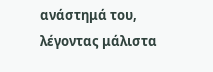ανάστημά του, λέγοντας μάλιστα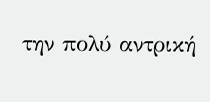την πολύ αντρική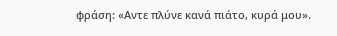φράση: «Αντε πλύνε κανά πιάτο, κυρά μου».